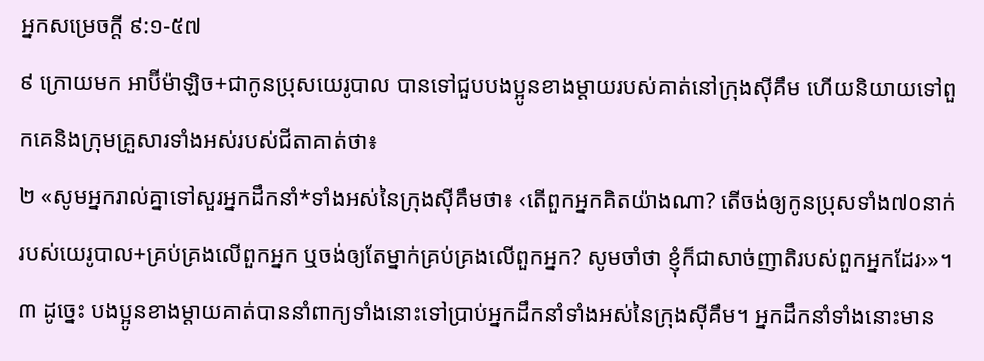អ្នកសម្រេចក្ដី ៩:១-៥៧
៩ ក្រោយមក អាប៊ីម៉ាឡិច+ជាកូនប្រុសយេរូបាល បានទៅជួបបងប្អូនខាងម្ដាយរបស់គាត់នៅក្រុងស៊ីគឹម ហើយនិយាយទៅពួកគេនិងក្រុមគ្រួសារទាំងអស់របស់ជីតាគាត់ថា៖
២ «សូមអ្នករាល់គ្នាទៅសួរអ្នកដឹកនាំ*ទាំងអស់នៃក្រុងស៊ីគឹមថា៖ ‹តើពួកអ្នកគិតយ៉ាងណា? តើចង់ឲ្យកូនប្រុសទាំង៧០នាក់របស់យេរូបាល+គ្រប់គ្រងលើពួកអ្នក ឬចង់ឲ្យតែម្នាក់គ្រប់គ្រងលើពួកអ្នក? សូមចាំថា ខ្ញុំក៏ជាសាច់ញាតិរបស់ពួកអ្នកដែរ›»។
៣ ដូច្នេះ បងប្អូនខាងម្ដាយគាត់បាននាំពាក្យទាំងនោះទៅប្រាប់អ្នកដឹកនាំទាំងអស់នៃក្រុងស៊ីគឹម។ អ្នកដឹកនាំទាំងនោះមាន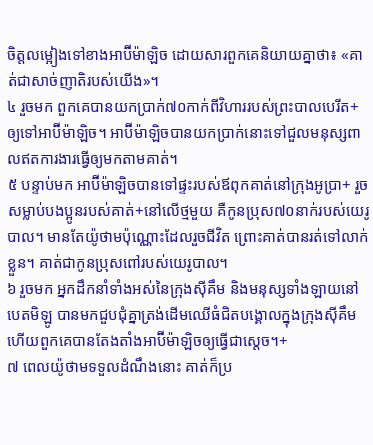ចិត្តលម្អៀងទៅខាងអាប៊ីម៉ាឡិច ដោយសារពួកគេនិយាយគ្នាថា៖ «គាត់ជាសាច់ញាតិរបស់យើង»។
៤ រួចមក ពួកគេបានយកប្រាក់៧០កាក់ពីវិហាររបស់ព្រះបាលបេរីត+ ឲ្យទៅអាប៊ីម៉ាឡិច។ អាប៊ីម៉ាឡិចបានយកប្រាក់នោះទៅជួលមនុស្សពាលឥតការងារធ្វើឲ្យមកតាមគាត់។
៥ បន្ទាប់មក អាប៊ីម៉ាឡិចបានទៅផ្ទះរបស់ឪពុកគាត់នៅក្រុងអូប្រា+ រួចសម្លាប់បងប្អូនរបស់គាត់+នៅលើថ្មមួយ គឺកូនប្រុស៧០នាក់របស់យេរូបាល។ មានតែយ៉ូថាមប៉ុណ្ណោះដែលរួចជីវិត ព្រោះគាត់បានរត់ទៅលាក់ខ្លួន។ គាត់ជាកូនប្រុសពៅរបស់យេរូបាល។
៦ រួចមក អ្នកដឹកនាំទាំងអស់នៃក្រុងស៊ីគឹម និងមនុស្សទាំងឡាយនៅបេតមិឡូ បានមកជួបជុំគ្នាត្រង់ដើមឈើធំជិតបង្គោលក្នុងក្រុងស៊ីគឹម ហើយពួកគេបានតែងតាំងអាប៊ីម៉ាឡិចឲ្យធ្វើជាស្ដេច។+
៧ ពេលយ៉ូថាមទទួលដំណឹងនោះ គាត់ក៏ប្រ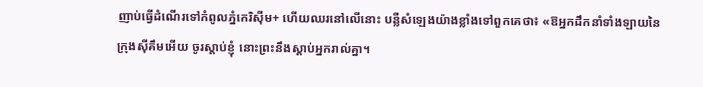ញាប់ធ្វើដំណើរទៅកំពូលភ្នំកេរិស៊ីម+ ហើយឈរនៅលើនោះ បន្លឺសំឡេងយ៉ាងខ្លាំងទៅពួកគេថា៖ «ឱអ្នកដឹកនាំទាំងឡាយនៃក្រុងស៊ីគឹមអើយ ចូរស្ដាប់ខ្ញុំ នោះព្រះនឹងស្ដាប់អ្នករាល់គ្នា។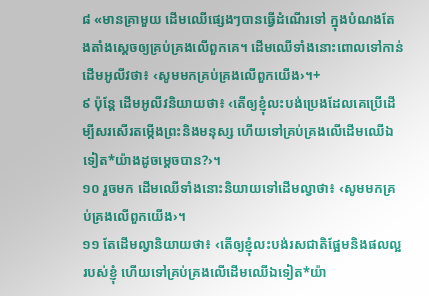៨ «មានគ្រាមួយ ដើមឈើផ្សេងៗបានធ្វើដំណើរទៅ ក្នុងបំណងតែងតាំងស្ដេចឲ្យគ្រប់គ្រងលើពួកគេ។ ដើមឈើទាំងនោះពោលទៅកាន់ដើមអូលីវថា៖ ‹សូមមកគ្រប់គ្រងលើពួកយើង›។+
៩ ប៉ុន្តែ ដើមអូលីវនិយាយថា៖ ‹តើឲ្យខ្ញុំលះបង់ប្រេងដែលគេប្រើដើម្បីសរសើរតម្កើងព្រះនិងមនុស្ស ហើយទៅគ្រប់គ្រងលើដើមឈើឯទៀត*យ៉ាងដូចម្ដេចបាន?›។
១០ រួចមក ដើមឈើទាំងនោះនិយាយទៅដើមល្វាថា៖ ‹សូមមកគ្រប់គ្រងលើពួកយើង›។
១១ តែដើមល្វានិយាយថា៖ ‹តើឲ្យខ្ញុំលះបង់រសជាតិផ្អែមនិងផលល្អរបស់ខ្ញុំ ហើយទៅគ្រប់គ្រងលើដើមឈើឯទៀត*យ៉ា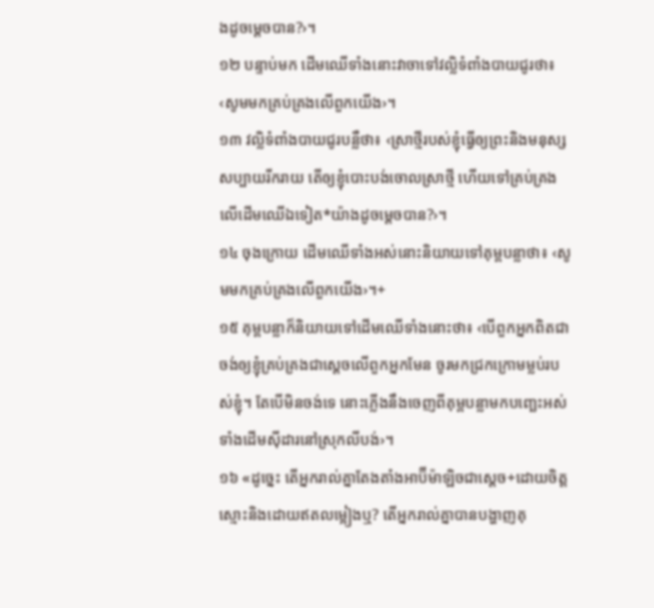ងដូចម្ដេចបាន?›។
១២ បន្ទាប់មក ដើមឈើទាំងនោះវាចាទៅវល្លិទំពាំងបាយជូរថា៖ ‹សូមមកគ្រប់គ្រងលើពួកយើង›។
១៣ វល្លិទំពាំងបាយជូរបន្លឺថា៖ ‹ស្រាថ្មីរបស់ខ្ញុំធ្វើឲ្យព្រះនិងមនុស្សសប្បាយរីករាយ តើឲ្យខ្ញុំបោះបង់ចោលស្រាថ្មី ហើយទៅគ្រប់គ្រងលើដើមឈើឯទៀត*យ៉ាងដូចម្ដេចបាន?›។
១៤ ចុងក្រោយ ដើមឈើទាំងអស់នោះនិយាយទៅគុម្ពបន្លាថា៖ ‹សូមមកគ្រប់គ្រងលើពួកយើង›។+
១៥ គុម្ពបន្លាក៏និយាយទៅដើមឈើទាំងនោះថា៖ ‹បើពួកអ្នកពិតជាចង់ឲ្យខ្ញុំគ្រប់គ្រងជាស្ដេចលើពួកអ្នកមែន ចូរមកជ្រកក្រោមម្លប់របស់ខ្ញុំ។ តែបើមិនចង់ទេ នោះភ្លើងនឹងចេញពីគុម្ពបន្លាមកបញ្ឆេះអស់ទាំងដើមស៊ីដារនៅស្រុកលីបង់›។
១៦ «ដូច្នេះ តើអ្នករាល់គ្នាតែងតាំងអាប៊ីម៉ាឡិចជាស្ដេច+ដោយចិត្តស្មោះនិងដោយឥតលម្អៀងឬ? តើអ្នករាល់គ្នាបានបង្ហាញគុ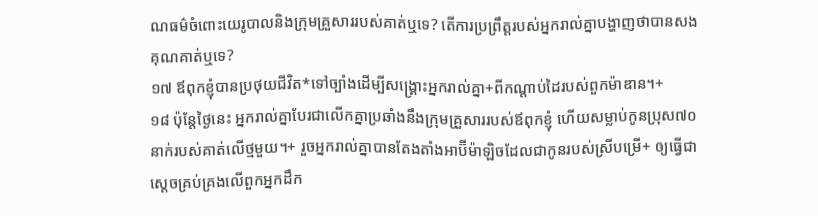ណធម៌ចំពោះយេរូបាលនិងក្រុមគ្រួសាររបស់គាត់ឬទេ? តើការប្រព្រឹត្តរបស់អ្នករាល់គ្នាបង្ហាញថាបានសងគុណគាត់ឬទេ?
១៧ ឪពុកខ្ញុំបានប្រថុយជីវិត*ទៅច្បាំងដើម្បីសង្គ្រោះអ្នករាល់គ្នា+ពីកណ្ដាប់ដៃរបស់ពួកម៉ាឌាន។+
១៨ ប៉ុន្តែថ្ងៃនេះ អ្នករាល់គ្នាបែរជាលើកគ្នាប្រឆាំងនឹងក្រុមគ្រួសាររបស់ឪពុកខ្ញុំ ហើយសម្លាប់កូនប្រុស៧០នាក់របស់គាត់លើថ្មមួយ។+ រួចអ្នករាល់គ្នាបានតែងតាំងអាប៊ីម៉ាឡិចដែលជាកូនរបស់ស្រីបម្រើ+ ឲ្យធ្វើជាស្ដេចគ្រប់គ្រងលើពួកអ្នកដឹក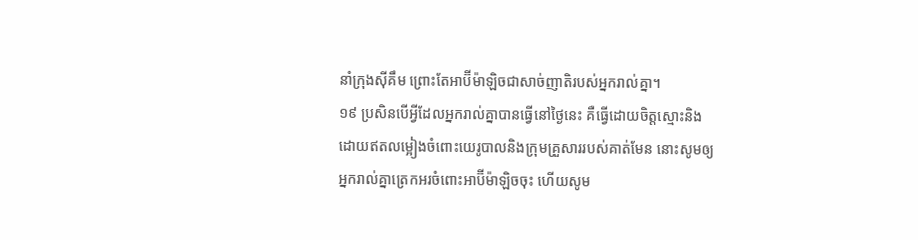នាំក្រុងស៊ីគឹម ព្រោះតែអាប៊ីម៉ាឡិចជាសាច់ញាតិរបស់អ្នករាល់គ្នា។
១៩ ប្រសិនបើអ្វីដែលអ្នករាល់គ្នាបានធ្វើនៅថ្ងៃនេះ គឺធ្វើដោយចិត្តស្មោះនិងដោយឥតលម្អៀងចំពោះយេរូបាលនិងក្រុមគ្រួសាររបស់គាត់មែន នោះសូមឲ្យអ្នករាល់គ្នាត្រេកអរចំពោះអាប៊ីម៉ាឡិចចុះ ហើយសូម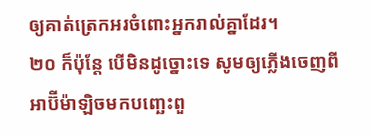ឲ្យគាត់ត្រេកអរចំពោះអ្នករាល់គ្នាដែរ។
២០ ក៏ប៉ុន្តែ បើមិនដូច្នោះទេ សូមឲ្យភ្លើងចេញពីអាប៊ីម៉ាឡិចមកបញ្ឆេះពួ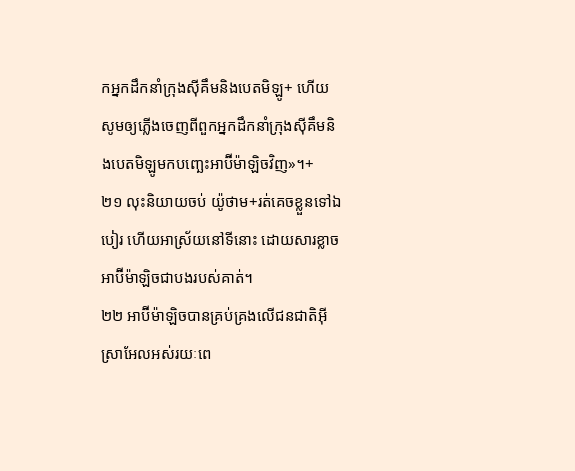កអ្នកដឹកនាំក្រុងស៊ីគឹមនិងបេតមិឡូ+ ហើយសូមឲ្យភ្លើងចេញពីពួកអ្នកដឹកនាំក្រុងស៊ីគឹមនិងបេតមិឡូមកបញ្ឆេះអាប៊ីម៉ាឡិចវិញ»។+
២១ លុះនិយាយចប់ យ៉ូថាម+រត់គេចខ្លួនទៅឯបៀរ ហើយអាស្រ័យនៅទីនោះ ដោយសារខ្លាចអាប៊ីម៉ាឡិចជាបងរបស់គាត់។
២២ អាប៊ីម៉ាឡិចបានគ្រប់គ្រងលើជនជាតិអ៊ីស្រាអែលអស់រយៈពេ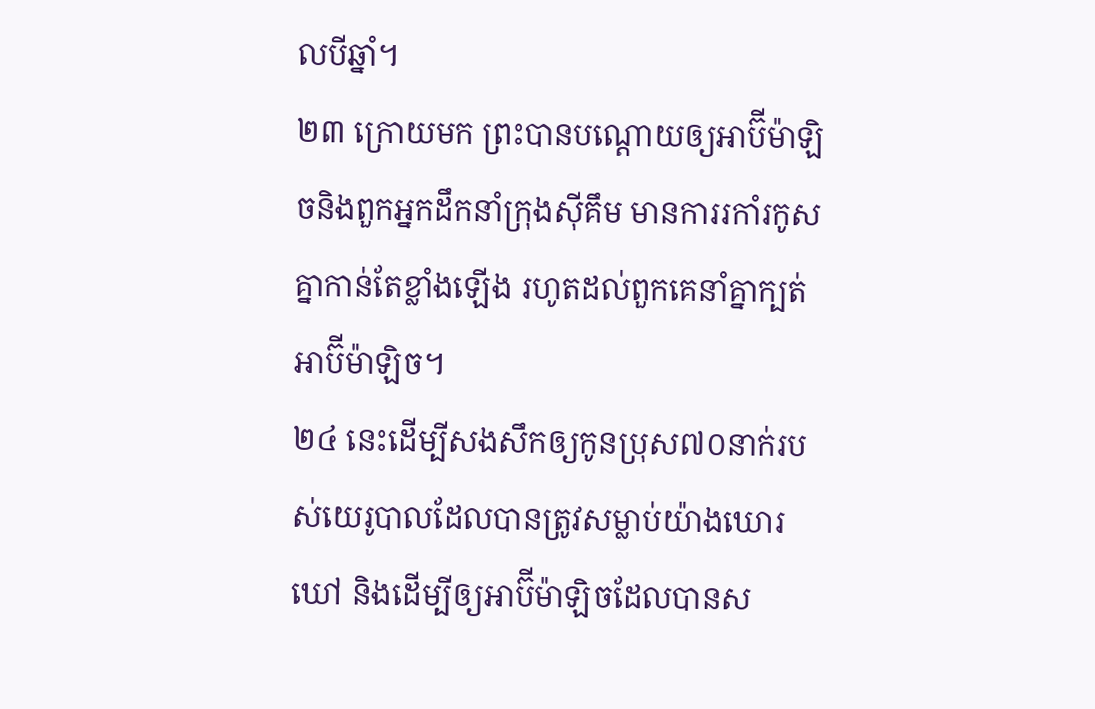លបីឆ្នាំ។
២៣ ក្រោយមក ព្រះបានបណ្ដោយឲ្យអាប៊ីម៉ាឡិចនិងពួកអ្នកដឹកនាំក្រុងស៊ីគឹម មានការរកាំរកូសគ្នាកាន់តែខ្លាំងឡើង រហូតដល់ពួកគេនាំគ្នាក្បត់អាប៊ីម៉ាឡិច។
២៤ នេះដើម្បីសងសឹកឲ្យកូនប្រុស៧០នាក់របស់យេរូបាលដែលបានត្រូវសម្លាប់យ៉ាងឃោរឃៅ និងដើម្បីឲ្យអាប៊ីម៉ាឡិចដែលបានស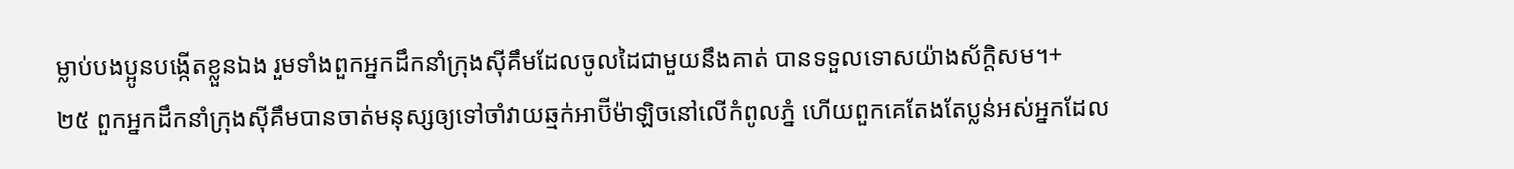ម្លាប់បងប្អូនបង្កើតខ្លួនឯង រួមទាំងពួកអ្នកដឹកនាំក្រុងស៊ីគឹមដែលចូលដៃជាមួយនឹងគាត់ បានទទួលទោសយ៉ាងស័ក្ដិសម។+
២៥ ពួកអ្នកដឹកនាំក្រុងស៊ីគឹមបានចាត់មនុស្សឲ្យទៅចាំវាយឆ្មក់អាប៊ីម៉ាឡិចនៅលើកំពូលភ្នំ ហើយពួកគេតែងតែប្លន់អស់អ្នកដែល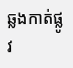ឆ្លងកាត់ផ្លូវ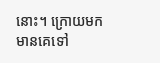នោះ។ ក្រោយមក មានគេទៅ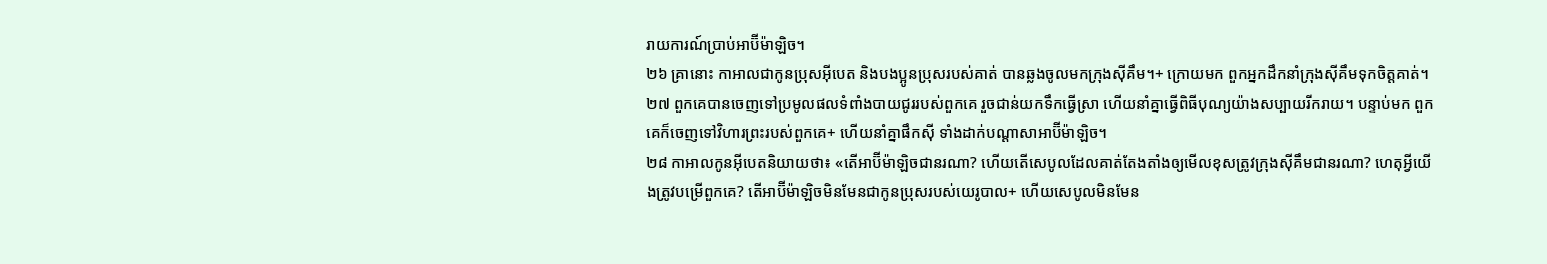រាយការណ៍ប្រាប់អាប៊ីម៉ាឡិច។
២៦ គ្រានោះ កាអាលជាកូនប្រុសអ៊ីបេត និងបងប្អូនប្រុសរបស់គាត់ បានឆ្លងចូលមកក្រុងស៊ីគឹម។+ ក្រោយមក ពួកអ្នកដឹកនាំក្រុងស៊ីគឹមទុកចិត្តគាត់។
២៧ ពួកគេបានចេញទៅប្រមូលផលទំពាំងបាយជូររបស់ពួកគេ រួចជាន់យកទឹកធ្វើស្រា ហើយនាំគ្នាធ្វើពិធីបុណ្យយ៉ាងសប្បាយរីករាយ។ បន្ទាប់មក ពួកគេក៏ចេញទៅវិហារព្រះរបស់ពួកគេ+ ហើយនាំគ្នាផឹកស៊ី ទាំងដាក់បណ្ដាសាអាប៊ីម៉ាឡិច។
២៨ កាអាលកូនអ៊ីបេតនិយាយថា៖ «តើអាប៊ីម៉ាឡិចជានរណា? ហើយតើសេបូលដែលគាត់តែងតាំងឲ្យមើលខុសត្រូវក្រុងស៊ីគឹមជានរណា? ហេតុអ្វីយើងត្រូវបម្រើពួកគេ? តើអាប៊ីម៉ាឡិចមិនមែនជាកូនប្រុសរបស់យេរូបាល+ ហើយសេបូលមិនមែន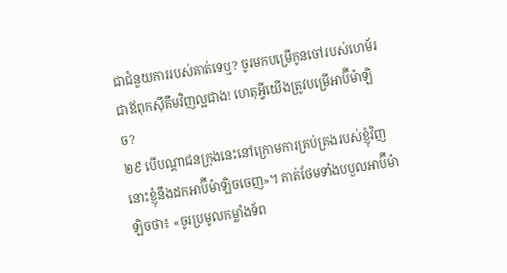ជាជំនួយការរបស់គាត់ទេឬ? ចូរមកបម្រើកូនចៅរបស់ហេម័រជាឪពុកស៊ីគឹមវិញល្អជាង! ហេតុអ្វីយើងត្រូវបម្រើអាប៊ីម៉ាឡិច?
២៩ បើបណ្ដាជនក្រុងនេះនៅក្រោមការគ្រប់គ្រងរបស់ខ្ញុំវិញ នោះខ្ញុំនឹងដកអាប៊ីម៉ាឡិចចេញ»។ គាត់ថែមទាំងបបួលអាប៊ីម៉ាឡិចថា៖ «ចូរប្រមូលកម្លាំងទ័ព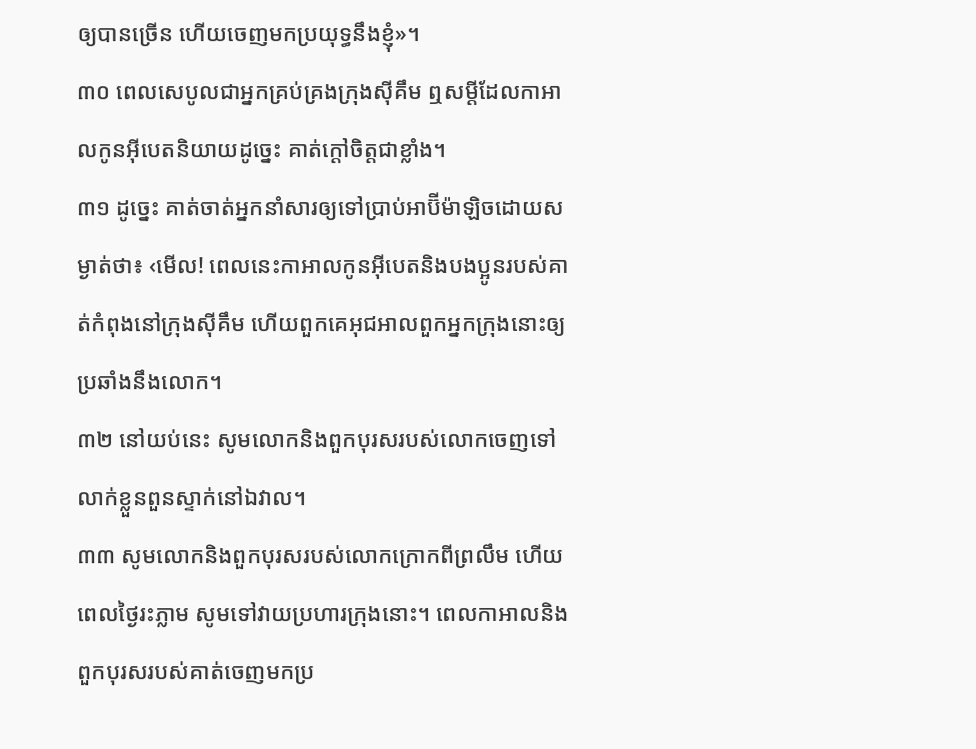ឲ្យបានច្រើន ហើយចេញមកប្រយុទ្ធនឹងខ្ញុំ»។
៣០ ពេលសេបូលជាអ្នកគ្រប់គ្រងក្រុងស៊ីគឹម ឮសម្ដីដែលកាអាលកូនអ៊ីបេតនិយាយដូច្នេះ គាត់ក្ដៅចិត្តជាខ្លាំង។
៣១ ដូច្នេះ គាត់ចាត់អ្នកនាំសារឲ្យទៅប្រាប់អាប៊ីម៉ាឡិចដោយសម្ងាត់ថា៖ ‹មើល! ពេលនេះកាអាលកូនអ៊ីបេតនិងបងប្អូនរបស់គាត់កំពុងនៅក្រុងស៊ីគឹម ហើយពួកគេអុជអាលពួកអ្នកក្រុងនោះឲ្យប្រឆាំងនឹងលោក។
៣២ នៅយប់នេះ សូមលោកនិងពួកបុរសរបស់លោកចេញទៅលាក់ខ្លួនពួនស្ទាក់នៅឯវាល។
៣៣ សូមលោកនិងពួកបុរសរបស់លោកក្រោកពីព្រលឹម ហើយពេលថ្ងៃរះភ្លាម សូមទៅវាយប្រហារក្រុងនោះ។ ពេលកាអាលនិងពួកបុរសរបស់គាត់ចេញមកប្រ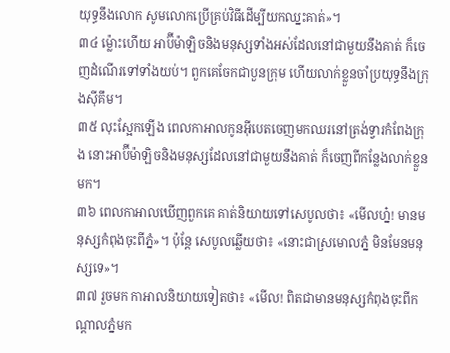យុទ្ធនឹងលោក សូមលោកប្រើគ្រប់វិធីដើម្បីយកឈ្នះគាត់»។
៣៤ ម្ល៉ោះហើយ អាប៊ីម៉ាឡិចនិងមនុស្សទាំងអស់ដែលនៅជាមួយនឹងគាត់ ក៏ចេញដំណើរទៅទាំងយប់។ ពួកគេចែកជាបួនក្រុម ហើយលាក់ខ្លួនចាំប្រយុទ្ធនឹងក្រុងស៊ីគឹម។
៣៥ លុះស្អែកឡើង ពេលកាអាលកូនអ៊ីបេតចេញមកឈរនៅត្រង់ទ្វារកំពែងក្រុង នោះអាប៊ីម៉ាឡិចនិងមនុស្សដែលនៅជាមួយនឹងគាត់ ក៏ចេញពីកន្លែងលាក់ខ្លួនមក។
៣៦ ពេលកាអាលឃើញពួកគេ គាត់និយាយទៅសេបូលថា៖ «មើលហ្ន៎! មានមនុស្សកំពុងចុះពីភ្នំ»។ ប៉ុន្តែ សេបូលឆ្លើយថា៖ «នោះជាស្រមោលភ្នំ មិនមែនមនុស្សទេ»។
៣៧ រួចមក កាអាលនិយាយទៀតថា៖ «មើល! ពិតជាមានមនុស្សកំពុងចុះពីកណ្ដាលភ្នំមក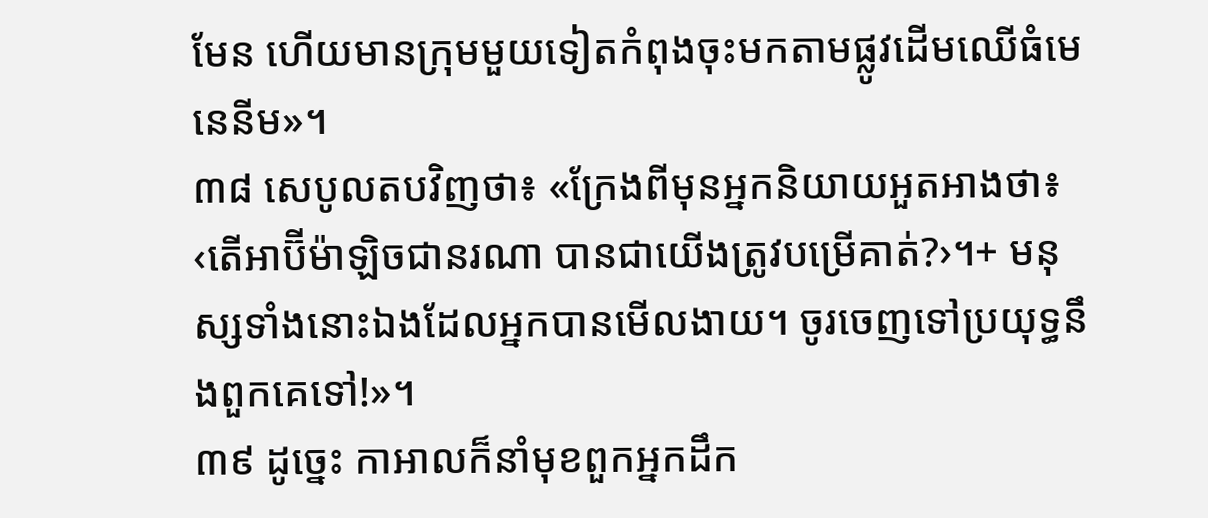មែន ហើយមានក្រុមមួយទៀតកំពុងចុះមកតាមផ្លូវដើមឈើធំមេនេនីម»។
៣៨ សេបូលតបវិញថា៖ «ក្រែងពីមុនអ្នកនិយាយអួតអាងថា៖ ‹តើអាប៊ីម៉ាឡិចជានរណា បានជាយើងត្រូវបម្រើគាត់?›។+ មនុស្សទាំងនោះឯងដែលអ្នកបានមើលងាយ។ ចូរចេញទៅប្រយុទ្ធនឹងពួកគេទៅ!»។
៣៩ ដូច្នេះ កាអាលក៏នាំមុខពួកអ្នកដឹក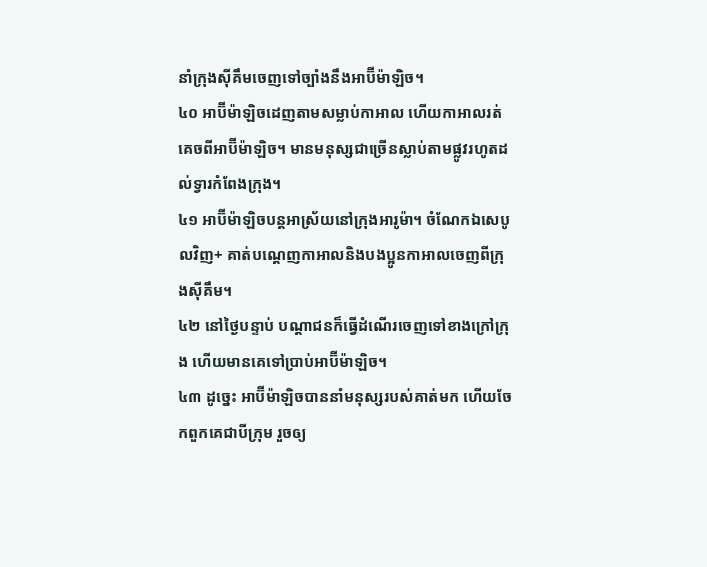នាំក្រុងស៊ីគឹមចេញទៅច្បាំងនឹងអាប៊ីម៉ាឡិច។
៤០ អាប៊ីម៉ាឡិចដេញតាមសម្លាប់កាអាល ហើយកាអាលរត់គេចពីអាប៊ីម៉ាឡិច។ មានមនុស្សជាច្រើនស្លាប់តាមផ្លូវរហូតដល់ទ្វារកំពែងក្រុង។
៤១ អាប៊ីម៉ាឡិចបន្តអាស្រ័យនៅក្រុងអារូម៉ា។ ចំណែកឯសេបូលវិញ+ គាត់បណ្ដេញកាអាលនិងបងប្អូនកាអាលចេញពីក្រុងស៊ីគឹម។
៤២ នៅថ្ងៃបន្ទាប់ បណ្ដាជនក៏ធ្វើដំណើរចេញទៅខាងក្រៅក្រុង ហើយមានគេទៅប្រាប់អាប៊ីម៉ាឡិច។
៤៣ ដូច្នេះ អាប៊ីម៉ាឡិចបាននាំមនុស្សរបស់គាត់មក ហើយចែកពួកគេជាបីក្រុម រួចឲ្យ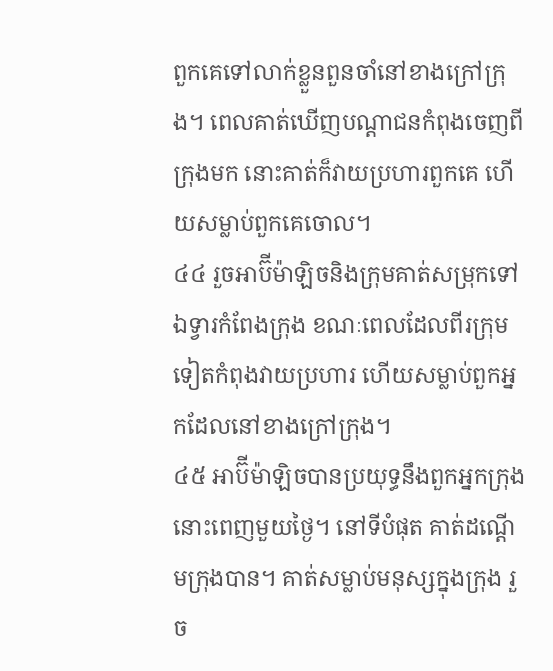ពួកគេទៅលាក់ខ្លួនពួនចាំនៅខាងក្រៅក្រុង។ ពេលគាត់ឃើញបណ្ដាជនកំពុងចេញពីក្រុងមក នោះគាត់ក៏វាយប្រហារពួកគេ ហើយសម្លាប់ពួកគេចោល។
៤៤ រួចអាប៊ីម៉ាឡិចនិងក្រុមគាត់សម្រុកទៅឯទ្វារកំពែងក្រុង ខណៈពេលដែលពីរក្រុមទៀតកំពុងវាយប្រហារ ហើយសម្លាប់ពួកអ្នកដែលនៅខាងក្រៅក្រុង។
៤៥ អាប៊ីម៉ាឡិចបានប្រយុទ្ធនឹងពួកអ្នកក្រុងនោះពេញមួយថ្ងៃ។ នៅទីបំផុត គាត់ដណ្ដើមក្រុងបាន។ គាត់សម្លាប់មនុស្សក្នុងក្រុង រួច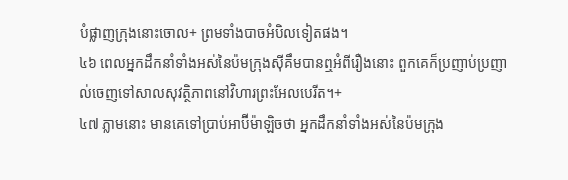បំផ្លាញក្រុងនោះចោល+ ព្រមទាំងបាចអំបិលទៀតផង។
៤៦ ពេលអ្នកដឹកនាំទាំងអស់នៃប៉មក្រុងស៊ីគឹមបានឮអំពីរឿងនោះ ពួកគេក៏ប្រញាប់ប្រញាល់ចេញទៅសាលសុវត្ថិភាពនៅវិហារព្រះអែលបេរីត។+
៤៧ ភ្លាមនោះ មានគេទៅប្រាប់អាប៊ីម៉ាឡិចថា អ្នកដឹកនាំទាំងអស់នៃប៉មក្រុង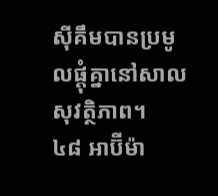ស៊ីគឹមបានប្រមូលផ្ដុំគ្នានៅសាលសុវត្ថិភាព។
៤៨ អាប៊ីម៉ា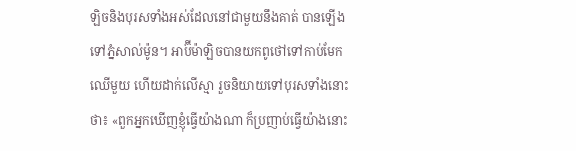ឡិចនិងបុរសទាំងអស់ដែលនៅជាមួយនឹងគាត់ បានឡើងទៅភ្នំសាល់ម៉ូន។ អាប៊ីម៉ាឡិចបានយកពូថៅទៅកាប់មែកឈើមួយ ហើយដាក់លើស្មា រួចនិយាយទៅបុរសទាំងនោះថា៖ «ពួកអ្នកឃើញខ្ញុំធ្វើយ៉ាងណា ក៏ប្រញាប់ធ្វើយ៉ាងនោះ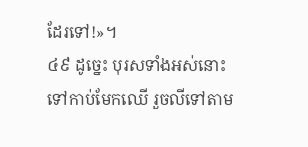ដែរទៅ!»។
៤៩ ដូច្នេះ បុរសទាំងអស់នោះទៅកាប់មែកឈើ រួចលីទៅតាម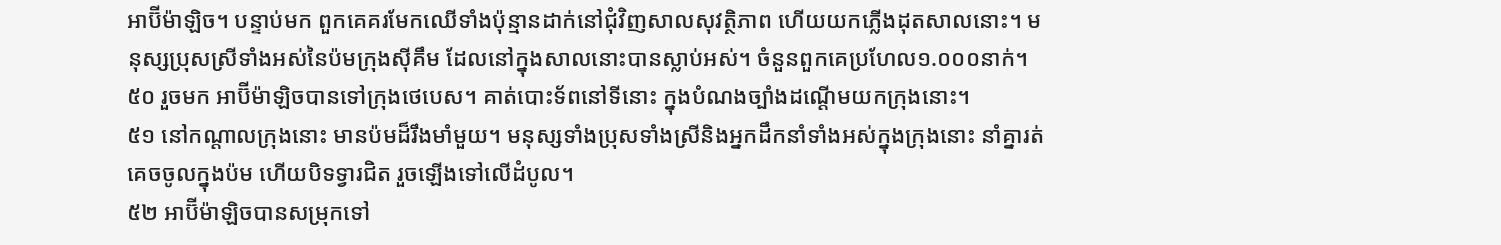អាប៊ីម៉ាឡិច។ បន្ទាប់មក ពួកគេគរមែកឈើទាំងប៉ុន្មានដាក់នៅជុំវិញសាលសុវត្ថិភាព ហើយយកភ្លើងដុតសាលនោះ។ មនុស្សប្រុសស្រីទាំងអស់នៃប៉មក្រុងស៊ីគឹម ដែលនៅក្នុងសាលនោះបានស្លាប់អស់។ ចំនួនពួកគេប្រហែល១.០០០នាក់។
៥០ រួចមក អាប៊ីម៉ាឡិចបានទៅក្រុងថេបេស។ គាត់បោះទ័ពនៅទីនោះ ក្នុងបំណងច្បាំងដណ្ដើមយកក្រុងនោះ។
៥១ នៅកណ្ដាលក្រុងនោះ មានប៉មដ៏រឹងមាំមួយ។ មនុស្សទាំងប្រុសទាំងស្រីនិងអ្នកដឹកនាំទាំងអស់ក្នុងក្រុងនោះ នាំគ្នារត់គេចចូលក្នុងប៉ម ហើយបិទទ្វារជិត រួចឡើងទៅលើដំបូល។
៥២ អាប៊ីម៉ាឡិចបានសម្រុកទៅ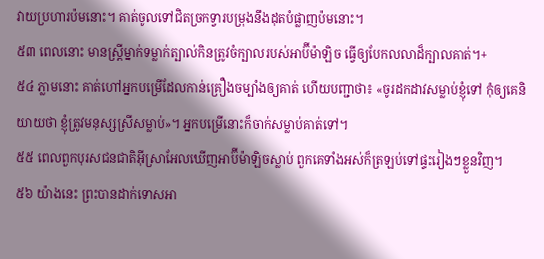វាយប្រហារប៉មនោះ។ គាត់ចូលទៅជិតច្រកទ្វារបម្រុងនឹងដុតបំផ្លាញប៉មនោះ។
៥៣ ពេលនោះ មានស្ត្រីម្នាក់ទម្លាក់ត្បាល់កិនត្រូវចំក្បាលរបស់អាប៊ីម៉ាឡិច ធ្វើឲ្យបែកលលាដ៏ក្បាលគាត់។+
៥៤ ភ្លាមនោះ គាត់ហៅអ្នកបម្រើដែលកាន់គ្រឿងចម្បាំងឲ្យគាត់ ហើយបញ្ជាថា៖ «ចូរដកដាវសម្លាប់ខ្ញុំទៅ កុំឲ្យគេនិយាយថា ខ្ញុំត្រូវមនុស្សស្រីសម្លាប់»។ អ្នកបម្រើនោះក៏ចាក់សម្លាប់គាត់ទៅ។
៥៥ ពេលពួកបុរសជនជាតិអ៊ីស្រាអែលឃើញអាប៊ីម៉ាឡិចស្លាប់ ពួកគេទាំងអស់ក៏ត្រឡប់ទៅផ្ទះរៀងៗខ្លួនវិញ។
៥៦ យ៉ាងនេះ ព្រះបានដាក់ទោសអា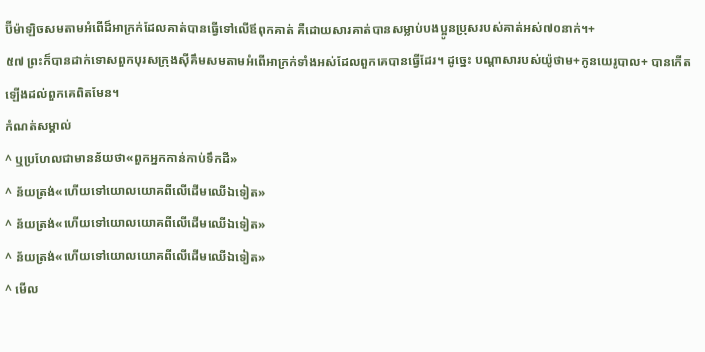ប៊ីម៉ាឡិចសមតាមអំពើដ៏អាក្រក់ដែលគាត់បានធ្វើទៅលើឪពុកគាត់ គឺដោយសារគាត់បានសម្លាប់បងប្អូនប្រុសរបស់គាត់អស់៧០នាក់។+
៥៧ ព្រះក៏បានដាក់ទោសពួកបុរសក្រុងស៊ីគឹមសមតាមអំពើអាក្រក់ទាំងអស់ដែលពួកគេបានធ្វើដែរ។ ដូច្នេះ បណ្ដាសារបស់យ៉ូថាម+កូនយេរូបាល+ បានកើតឡើងដល់ពួកគេពិតមែន។
កំណត់សម្គាល់
^ ឬប្រហែលជាមានន័យថា«ពួកអ្នកកាន់កាប់ទឹកដី»
^ ន័យត្រង់«ហើយទៅយោលយោគពីលើដើមឈើឯទៀត»
^ ន័យត្រង់«ហើយទៅយោលយោគពីលើដើមឈើឯទៀត»
^ ន័យត្រង់«ហើយទៅយោលយោគពីលើដើមឈើឯទៀត»
^ មើល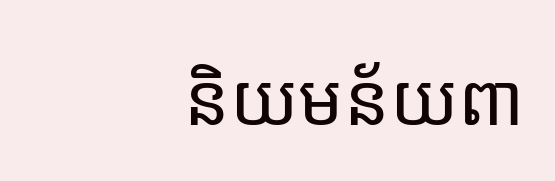និយមន័យពា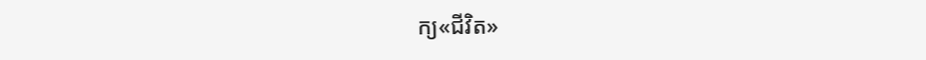ក្យ«ជីវិត»